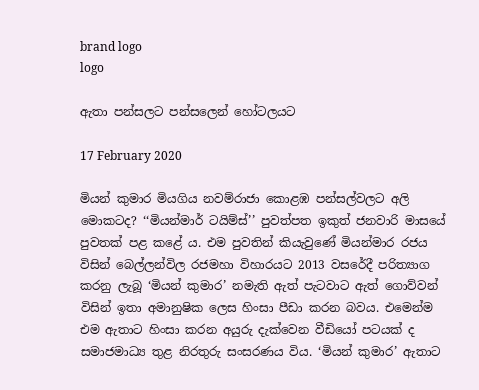brand logo
logo

ඇතා පන්සලට පන්සලෙන් හෝටලයට

17 February 2020

මියන් කුමාර මියගිය නවම්රාජා කොළඹ පන්සල්වලට අලි මොකටද? ‘‘මියන්මාර් ටයිම්ස්’’ පුවත්පත ඉකුත් ජනවාරි මාසයේ පුවතක් පළ කළේ ය. එම පුවතින් කියැවුණේ මියන්මාර රජය විසින් බෙල්ලන්විල රජමහා විහාරයට 2013 වසරේදී පරිත්‍යාග කරනු ලැබූ ‘මියන් කුමාර’ නමැති ඇත් පැටවාට ඇත් ගොව්වන් විසින් ඉතා අමානුෂික ලෙස හිංසා පීඩා කරන බවය. එමෙන්ම එම ඇතාට හිංසා කරන අයුරු දැක්වෙන වීඩියෝ පටයක් ද සමාජමාධ්‍ය තුළ නිරතුරු සංසරණය විය. ‘මියන් කුමාර’ ඇතාට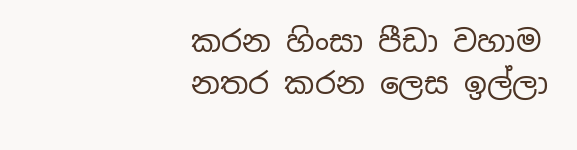කරන හිංසා පීඩා වහාම නතර කරන ලෙස ඉල්ලා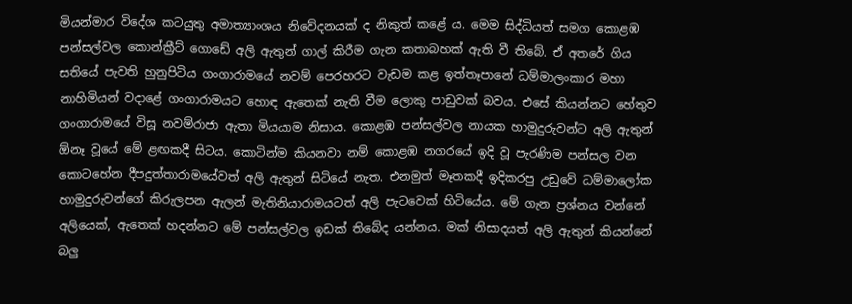මියන්මාර විදේශ කටයුතු අමාත්‍යාංශය නිවේදනයක් ද නිකුත් කළේ ය. මෙම සිද්ධියත් සමග කොළඹ පන්සල්වල කොන්ක්‍රීට් ගොඩේ අලි ඇතුන් ගාල් කිරීම ගැන කතාබහක් ඇති වී තිබේ. ඒ අතරේ ගිය සතියේ පැවති හුනුපිටිය ගංගාරාමයේ නවම් පෙරහරට වැඩම කළ ඉත්තෑපානේ ධම්මාලංකාර මහා නාහිමියන් වදාළේ ගංගාරාමයට හොඳ ඇතෙක් නැති වීම ලොකු පාඩුවක් බවය. එසේ කියන්නට හේතුව ගංගාරාමයේ විසූ නවම්රාජා ඇතා මියයාම නිසාය. කොළඹ පන්සල්වල නායක හාමුදුරුවන්ට අලි ඇතුන් ඕනෑ වූයේ මේ ළඟකදී සිටය. කොටින්ම කියනවා නම් කොළඹ නගරයේ ඉදි වූ පැරණිම පන්සල වන කොටහේන දීපදුත්තාරාමයේවත් අලි ඇතුන් සිටියේ නැත. එනමුත් මෑතකදී ඉදිකරපු උඩුවේ ධම්මාලෝක හාමුදුරුවන්ගේ කිරුලපන ඇලන් මැතිනියාරාමයටත් අලි පැටවෙක් හිටියේය. මේ ගැන ප්‍රශ්නය වන්නේ අලියෙක්, ඇතෙක් හදන්නට මේ පන්සල්වල ඉඩක් තිබේද යන්නය. මක් නිසාදයත් අලි ඇතුන් කියන්නේ බලු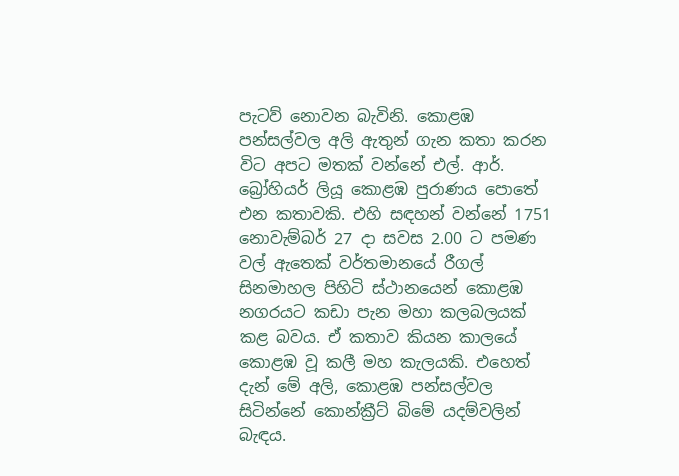පැටව් නොවන බැවිනි. කොළඹ පන්සල්වල අලි ඇතුන් ගැන කතා කරන විට අපට මතක් වන්නේ එල්. ආර්. බ්‍රෝහියර් ලියූ කොළඹ පුරාණය පොතේ එන කතාවකි. එහි සඳහන් වන්නේ 1751 නොවැම්බර් 27 දා සවස 2.00 ට පමණ වල් ඇතෙක් වර්තමානයේ රීගල් සිනමාහල පිහිටි ස්ථානයෙන් කොළඹ නගරයට කඩා පැන මහා කලබලයක් කළ බවය. ඒ කතාව කියන කාලයේ කොළඹ වූ කලී මහ කැලයකි. එහෙත් දැන් මේ අලි, කොළඹ පන්සල්වල සිටින්නේ කොන්ක්‍රීට් බිමේ යදම්වලින් බැඳය.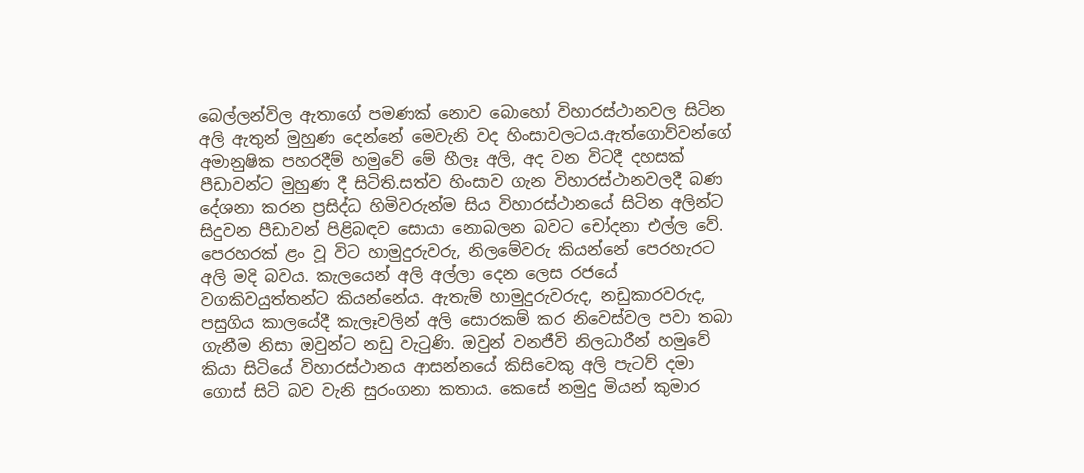බෙල්ලන්විල ඇතාගේ පමණක් නොව බොහෝ විහාරස්ථානවල සිටින අලි ඇතුන් මුහුණ දෙන්නේ මෙවැනි වද හිංසාවලටය.ඇත්ගොව්වන්ගේ අමානුෂික පහරදීම් හමුවේ මේ හීලෑ අලි, අද වන විටදී දහසක් පීඩාවන්ට මුහුණ දී සිටිති.සත්ව හිංසාව ගැන විහාරස්ථානවලදී බණ දේශනා කරන ප්‍රසිද්ධ හිමිවරුන්ම සිය විහාරස්ථානයේ සිටින අලින්ට සිදුවන පීඩාවන් පිළිබඳව සොයා නොබලන බවට චෝදනා එල්ල වේ. පෙරහරක් ළං වූ විට හාමුදුරුවරු, නිලමේවරු කියන්නේ පෙරහැරට අලි මදි බවය. කැලයෙන් අලි අල්ලා දෙන ලෙස රජයේ වගකිවයුත්තන්ට කියන්නේය. ඇතැම් හාමුදුරුවරුද, නඩුකාරවරුද, පසුගිය කාලයේදී කැලෑවලින් අලි සොරකම් කර නිවෙස්වල පවා තබා ගැනීම නිසා ඔවුන්ට නඩු වැටුණි. ඔවුන් වනජීවි නිලධාරීන් හමුවේ කියා සිටියේ විහාරස්ථානය ආසන්නයේ කිසිවෙකු අලි පැටව් දමා ගොස් සිටි බව වැනි සුරංගනා කතාය. කෙසේ නමුදු මියන් කුමාර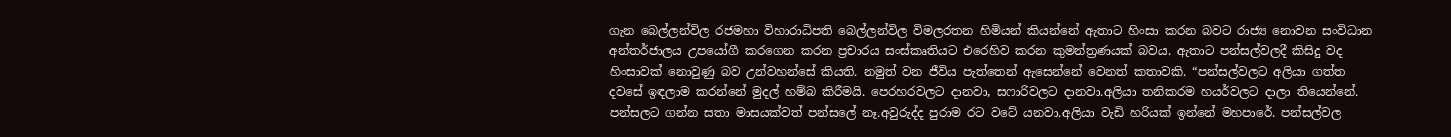ගැන බෙල්ලන්විල රජමහා විහාරාධිපති බෙල්ලන්විල විමලරතන හිමියන් කියන්නේ ඇතාට හිංසා කරන බවට රාජ්‍ය නොවන සංවිධාන අන්තර්ජාලය උපයෝගී කරගෙන කරන ප්‍රචාරය සංස්කෘතියට එරෙහිව කරන කුමන්ත්‍රණයක් බවය. ඇතාට පන්සල්වලදී කිසිදු වද හිංසාවක් නොවුණු බව උන්වහන්සේ කියති. නමුත් වන ජීවිය පැත්තෙන් ඇසෙන්නේ වෙනත් කතාවකි. “පන්සල්වලට අලියා ගත්ත දවසේ ඉඳලාම කරන්නේ මුදල් හම්බ කිරීමයි. පෙරහරවලට දානවා, සෆාරිවලට දානවා.අලියා තනිකරම හයර්වලට දාලා තියෙන්නේ. පන්සලට ගන්න සතා මාසයක්වත් පන්සලේ නෑ.අවුරුද්ද පුරාම රට වටේ යනවා.අලියා වැඩි හරියක් ඉන්නේ මහපාරේ. පන්සල්වල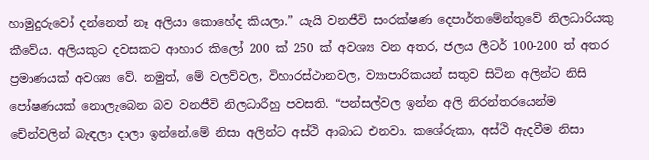හාමුදුරුවෝ දන්නෙත් නෑ අලියා කොහේද කියලා.” යැයි වනජීවි සංරක්ෂණ දෙපාර්තමේන්තුවේ නිලධාරියකු කීවේය. අලියකුට දවසකට ආහාර කිලෝ 200 ක් 250 ක් අවශ්‍ය වන අතර, ජලය ලීටර් 100-200 ත් අතර ප්‍රමාණයක් අවශ්‍ය වේ. නමුත්, මේ වලව්වල, විහාරස්ථානවල, ව්‍යාපාරිකයන් සතුව සිටින අලින්ට නිසි පෝෂණයක් නොලැබෙන බව වනජීවි නිලධාරීහු පවසති. “පන්සල්වල ඉන්න අලි නිරන්තරයෙන්ම චේන්වලින් බැඳලා දාලා ඉන්නේ.මේ නිසා අලින්ට අස්ථි ආබාධ එනවා. කශේරුකා, අස්ථි ඇදවීම නිසා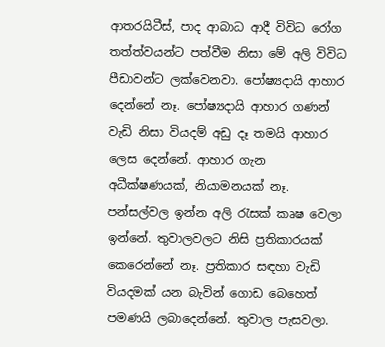ආතරයිටීස්, පාද ආබාධ ආදී විවිධ රෝග තත්ත්වයන්ට පත්වීම නිසා මේ අලි විවිධ පීඩාවන්ට ලක්වෙනවා. පෝෂ්‍යදායි ආහාර දෙන්නේ නෑ. පෝෂ්‍යදායි ආහාර ගණන් වැඩි නිසා වියදම් අඩු දෑ තමයි ආහාර ලෙස දෙන්නේ. ආහාර ගැන අධීක්ෂණයක්, නියාමනයක් නෑ. පන්සල්වල ඉන්න අලි රැසක් කෘෂ වෙලා ඉන්නේ. තුවාලවලට නිසි ප්‍රතිකාරයක් කෙරෙන්නේ නෑ. ප්‍රතිකාර සඳහා වැඩි වියදමක් යන බැවින් ගොඩ බෙහෙත් පමණයි ලබාදෙන්නේ. තුවාල පැසවලා.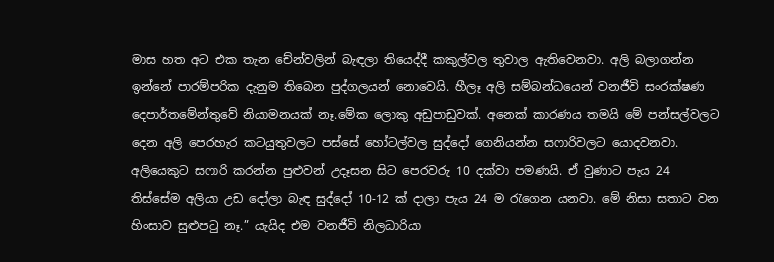මාස හත අට එක තැන චේන්වලින් බැඳලා තියෙද්දී කකුල්වල තුවාල ඇතිවෙනවා. අලි බලාගන්න ඉන්නේ පාරම්පරික දැනුම තිබෙන පුද්ගලයන් නොවෙයි. හීලෑ අලි සම්බන්ධයෙන් වනජීවි සංරක්ෂණ දෙපාර්තමේන්තුවේ නියාමනයක් නෑ.මේක ලොකු අඩුපාඩුවක්. අනෙක් කාරණය තමයි මේ පන්සල්වලට දෙන අලි පෙරහැර කටයුතුවලට පස්සේ හෝටල්වල සුද්දෝ ගෙනියන්න සෆාරිවලට යොදවනවා. අලියෙකුට සෆාරි කරන්න පුළුවන් උදෑසන සිට පෙරවරු 10 දක්වා පමණයි. ඒ වුණාට පැය 24 තිස්සේම අලියා උඩ දෝලා බැඳ සුද්දෝ 10-12 ක් දාලා පැය 24 ම රැගෙන යනවා. මේ නිසා සතාට වන හිංසාව සුළුපටු නෑ.” යැයිද එම වනජීවි නිලධාරියා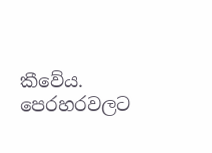කීවේය. පෙරහරවලට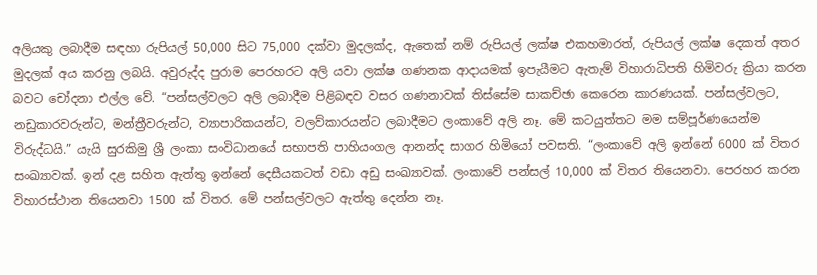අලියකු ලබාදීම සඳහා රුපියල් 50,000 සිට 75,000 දක්වා මුදලක්ද, ඇතෙක් නම් රුපියල් ලක්ෂ එකහමාරත්, රුපියල් ලක්ෂ දෙකත් අතර මුදලක් අය කරනු ලබයි. අවුරුද්ද පුරාම පෙරහරට අලි යවා ලක්ෂ ගණනක ආදායමක් ඉපැයීමට ඇතැම් විහාරාධිපති හිමිවරු ක්‍රියා කරන බවට චෝදනා එල්ල වේ. “පන්සල්වලට අලි ලබාදීම පිළිබඳව වසර ගණනාවක් තිස්සේම සාකච්ඡා කෙරෙන කාරණයක්. පන්සල්වලට, නඩුකාරවරුන්ට, මන්ත්‍රීවරුන්ට, ව්‍යාපාරිකයන්ට, වලව්කාරයන්ට ලබාදීමට ලංකාවේ අලි නෑ. මේ කටයුත්තට මම සම්පූර්ණයෙන්ම විරුද්ධයි.” යැයි සුරකිමු ශ්‍රී ලංකා සංවිධානයේ සභාපති පාහියංගල ආනන්ද සාගර හිමියෝ පවසති. “ලංකාවේ අලි ඉන්නේ 6000 ක් විතර සංඛ්‍යාවක්. ඉන් දළ සහිත ඇත්තු ඉන්නේ දෙසීයකටත් වඩා අඩු සංඛ්‍යාවක්. ලංකාවේ පන්සල් 10,000 ක් විතර තියෙනවා. පෙරහර කරන විහාරස්ථාන තියෙනවා 1500 ක් විතර. මේ පන්සල්වලට ඇත්තු දෙන්න නෑ.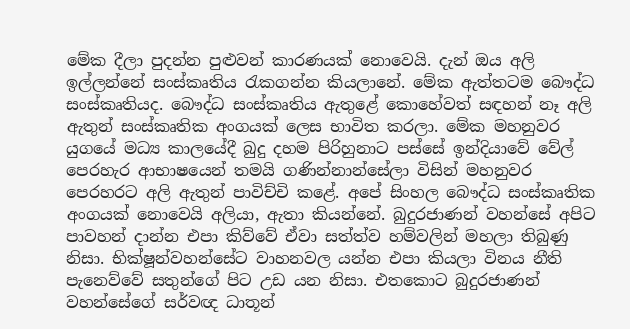මේක දීලා පුදන්න පුළුවන් කාරණයක් නොවෙයි. දැන් ඔය අලි ඉල්ලන්නේ සංස්කෘතිය රැකගන්න කියලානේ. මේක ඇත්තටම බෞද්ධ සංස්කෘතියද. බෞද්ධ සංස්කෘතිය ඇතුළේ කොහේවත් සඳහන් නෑ අලි ඇතුන් සංස්කෘතික අංගයක් ලෙස භාවිත කරලා. මේක මහනුවර යුගයේ මධ්‍ය කාලයේදී බුදු දහම පිරිහුනාට පස්සේ ඉන්දියාවේ වේල් පෙරහැර ආභාෂයෙන් තමයි ගණින්නාන්සේලා විසින් මහනුවර පෙරහරට අලි ඇතුන් පාවිච්චි කළේ. අපේ සිංහල බෞද්ධ සංස්කෘතික අංගයක් නොවෙයි අලියා, ඇතා කියන්නේ. බුදුරජාණන් වහන්සේ අපිට පාවහන් දාන්න එපා කිව්වේ ඒවා සත්ත්ව හම්වලින් මහලා තිබුණු නිසා. භික්ෂූන්වහන්සේට වාහනවල යන්න එපා කියලා විනය නීති පැනෙව්වේ සතුන්ගේ පිට උඩ යන නිසා. එතකොට බුදුරජාණන් වහන්සේගේ සර්වඥ ධාතූන්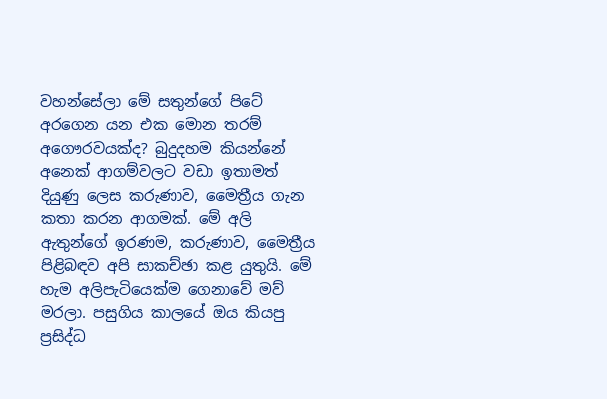වහන්සේලා මේ සතුන්ගේ පිටේ අරගෙන යන එක මොන තරම් අගෞරවයක්ද? බුදුදහම කියන්නේ අනෙක් ආගම්වලට වඩා ඉතාමත් දියුණු ලෙස කරුණාව, මෛත්‍රීය ගැන කතා කරන ආගමක්. මේ අලි ඇතුන්ගේ ඉරණම, කරුණාව, මෛත්‍රීය පිළිබඳව අපි සාකච්ඡා කළ යුතුයි. මේ හැම අලිපැටියෙක්ම ගෙනාවේ මව් මරලා. පසුගිය කාලයේ ඔය කියපු ප්‍රසිද්ධ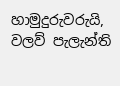හාමුදුරුවරුයි, වලව් පැලැන්ති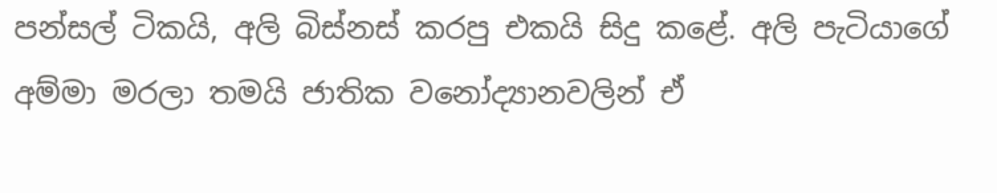පන්සල් ටිකයි, අලි බිස්නස් කරපු එකයි සිදු කළේ. අලි පැටියාගේ අම්මා මරලා තමයි ජාතික වනෝද්‍යානවලින් ඒ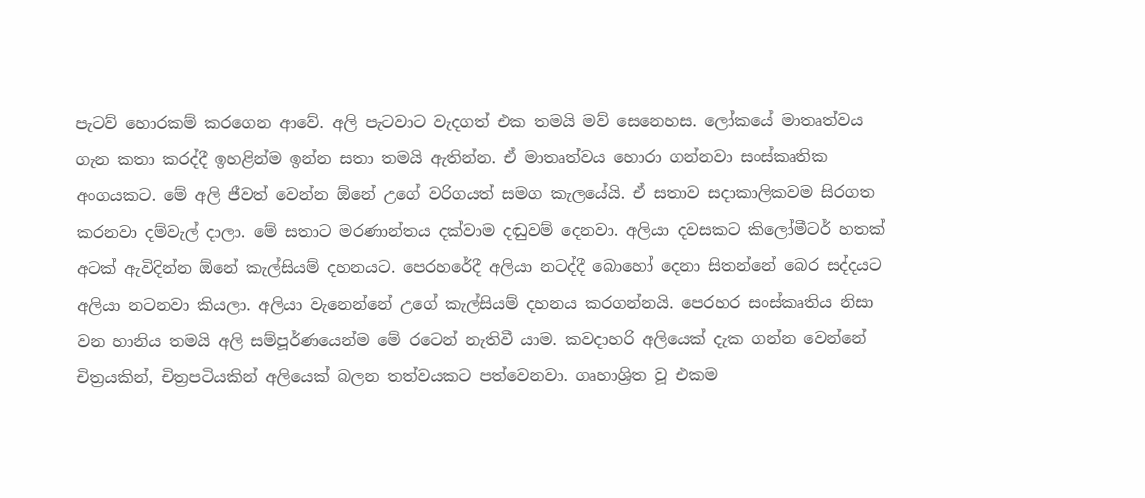පැටව් හොරකම් කරගෙන ආවේ. අලි පැටවාට වැදගත් එක තමයි මව් සෙනෙහස. ලෝකයේ මාතෘත්වය ගැන කතා කරද්දී ඉහළින්ම ඉන්න සතා තමයි ඇතින්න. ඒ මාතෘත්වය හොරා ගන්නවා සංස්කෘතික අංගයකට. මේ අලි ජීවත් වෙන්න ඕනේ උගේ වරිගයත් සමග කැලයේයි. ඒ සතාව සදාකාලිකවම සිරගත කරනවා දම්වැල් දාලා. මේ සතාට මරණාන්තය දක්වාම දඬුවම් දෙනවා. අලියා දවසකට කිලෝමීටර් හතක් අටක් ඇවිදින්න ඕනේ කැල්සියම් දහනයට. පෙරහරේදී අලියා නටද්දී බොහෝ දෙනා සිතන්නේ බෙර සද්දයට අලියා නටනවා කියලා. අලියා වැනෙන්නේ උගේ කැල්සියම් දහනය කරගන්නයි. පෙරහර සංස්කෘතිය නිසා වන හානිය තමයි අලි සම්පූර්ණයෙන්ම මේ රටෙන් නැතිවී යාම. කවදාහරි අලියෙක් දැක ගන්න වෙන්නේ චිත්‍රයකින්, චිත්‍රපටියකින් අලියෙක් බලන තත්වයකට පත්වෙනවා. ගෘහාශ්‍රිත වූ එකම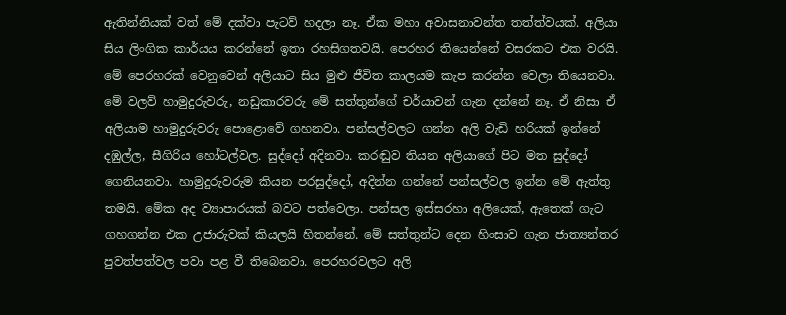ඇතින්නියක් වත් මේ දක්වා පැටව් හදලා නෑ. ඒක මහා අවාසනාවන්ත තත්ත්වයක්. අලියා සිය ලිංගික කාර්යය කරන්නේ ඉතා රහසිගතවයි. පෙරහර තියෙන්නේ වසරකට එක වරයි. මේ පෙරහරක් වෙනුවෙන් අලියාට සිය මුළු ජීවිත කාලයම කැප කරන්න වෙලා තියෙනවා. මේ වලව් හාමුදුරුවරු, නඩුකාරවරු මේ සත්තුන්ගේ චර්යාවන් ගැන දන්නේ නෑ. ඒ නිසා ඒ අලියාම හාමුදුරුවරු පොළොවේ ගහනවා. පන්සල්වලට ගන්න අලි වැඩි හරියක් ඉන්නේ දඹුල්ල, සීගිරිය හෝටල්වල. සුද්දෝ අදිනවා. කරඬුව තියන අලියාගේ පිට මත සුද්දෝ ගෙනියනවා. හාමුදුරුවරුම කියන පරසුද්දෝ, අදින්න ගන්නේ පන්සල්වල ඉන්න මේ ඇත්තු තමයි. මේක අද ව්‍යාපාරයක් බවට පත්වෙලා. පන්සල ඉස්සරහා අලියෙක්, ඇතෙක් ගැට ගහගන්න එක උජාරුවක් කියලයි හිතන්නේ. මේ සත්තුන්ට දෙන හිංසාව ගැන ජාත්‍යන්තර පුවත්පත්වල පවා පළ වී තිබෙනවා. පෙරහරවලට අලි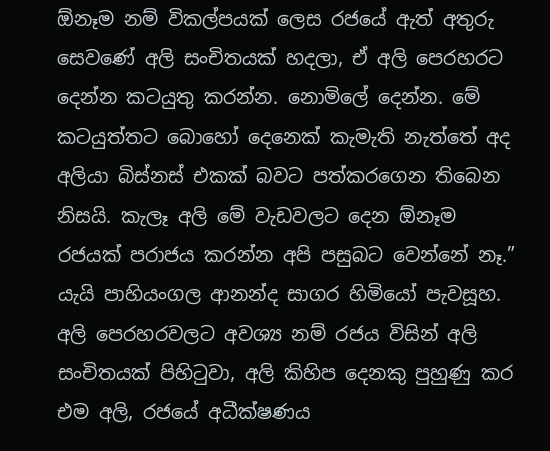ඕනෑම නම් විකල්පයක් ලෙස රජයේ ඇත් අතුරු සෙවණේ අලි සංචිතයක් හදලා, ඒ අලි පෙරහරට දෙන්න කටයුතු කරන්න. නොමිලේ දෙන්න. මේ කටයුත්තට බොහෝ දෙනෙක් කැමැති නැත්තේ අද අලියා බිස්නස් එකක් බවට පත්කරගෙන තිබෙන නිසයි. කැලෑ අලි මේ වැඩවලට දෙන ඕනෑම රජයක් පරාජය කරන්න අපි පසුබට වෙන්නේ නෑ.” යැයි පාහියංගල ආනන්ද සාගර හිමියෝ පැවසූහ. අලි පෙරහරවලට අවශ්‍ය නම් රජය විසින් අලි සංචිතයක් පිහිටුවා, අලි කිහිප දෙනකු පුහුණු කර එම අලි, රජයේ අධීක්ෂණය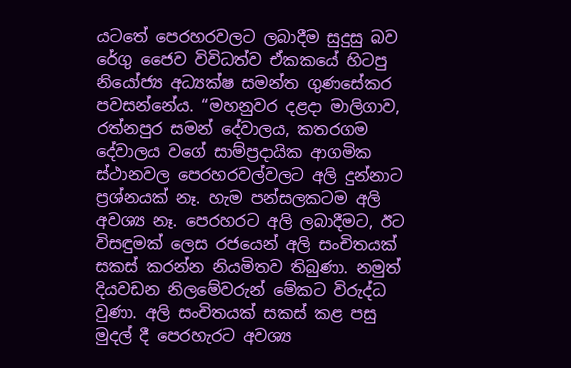යටතේ පෙරහරවලට ලබාදීම සුදුසු බව රේගු ජෛව විවිධත්ව ඒකකයේ හිටපු නියෝජ්‍ය අධ්‍යක්ෂ සමන්ත ගුණසේකර පවසන්නේය. “මහනුවර දළදා මාලිගාව, රත්නපුර සමන් දේවාලය, කතරගම දේවාලය වගේ සාම්ප්‍රදායික ආගමික ස්ථානවල පෙරහරවල්වලට අලි දුන්නාට ප්‍රශ්නයක් නෑ. හැම පන්සලකටම අලි අවශ්‍ය නෑ. පෙරහරට අලි ලබාදීමට, ඊට විසඳුමක් ලෙස රජයෙන් අලි සංචිතයක් සකස් කරන්න නියමිතව තිබුණා. නමුත් දියවඩන නිලමේවරුන් මේකට විරුද්ධ වුණා. අලි සංචිතයක් සකස් කළ පසු මුදල් දී පෙරහැරට අවශ්‍ය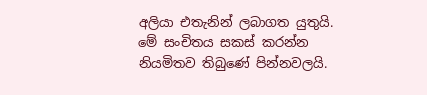අලියා එතැනින් ලබාගත යුතුයි. මේ සංචිතය සකස් කරන්න නියමිතව තිබුණේ පින්නවලයි.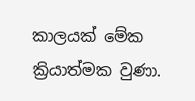කාලයක් මේක ක්‍රියාත්මක වුණා.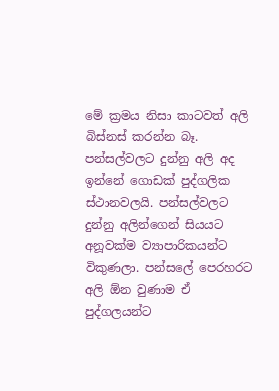මේ ක්‍රමය නිසා කාටවත් අලි බිස්නස් කරන්න බෑ. පන්සල්වලට දුන්නු අලි අද ඉන්නේ ගොඩක් පුද්ගලික ස්ථානවලයි. පන්සල්වලට දුන්නු අලින්ගෙන් සියයට අනූවක්ම ව්‍යාපාරිකයන්ට විකුණලා. පන්සලේ පෙරහරට අලි ඕන වුණාම ඒ පුද්ගලයන්ට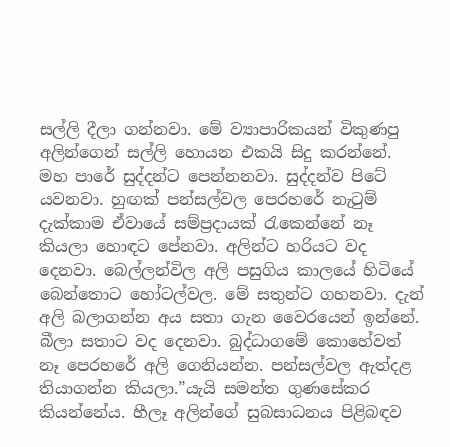සල්ලි දීලා ගන්නවා. මේ ව්‍යාපාරිකයන් විකුණපු අලින්ගෙන් සල්ලි හොයන එකයි සිදු කරන්නේ. මහ පාරේ සුද්දන්ට පෙන්නනවා. සුද්දන්ව පිටේ යවනවා. හුඟක් පන්සල්වල පෙරහරේ නැටුම් දැක්කාම ඒවායේ සම්ප්‍රදායක් රැකෙන්නේ නෑ කියලා හොඳට පේනවා. අලින්ට හරියට වද දෙනවා. බෙල්ලන්විල අලි පසුගිය කාලයේ හිටියේ බෙන්තොට හෝටල්වල. මේ සතුන්ට ගහනවා. දැන් අලි බලාගන්න අය සතා ගැන වෛරයෙන් ඉන්නේ. බීලා සතාට වද දෙනවා. බුද්ධාගමේ කොහේවත් නෑ පෙරහරේ අලි ගෙනියන්න. පන්සල්වල ඇත්දළ තියාගන්න කියලා.”යැයි සමන්ත ගුණසේකර කියන්නේය. හීලෑ අලින්ගේ සුබසාධනය පිළිබඳව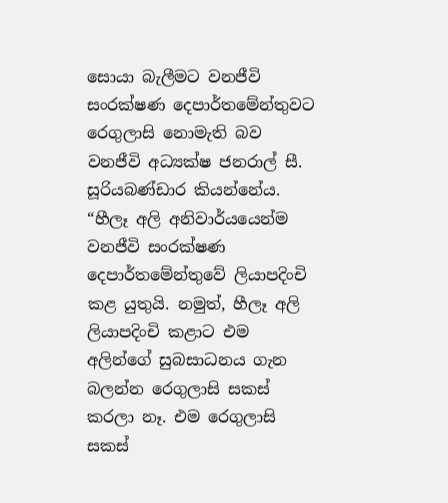සොයා බැලීමට වනජීවි සංරක්ෂණ දෙපාර්තමේන්තුවට රෙගුලාසි නොමැති බව වනජීවි අධ්‍යක්ෂ ජනරාල් සී. සූරියබණ්ඩාර කියන්නේය. “හීලෑ අලි අනිවාර්යයෙන්ම වනජීවි සංරක්ෂණ දෙපාර්තමේන්තුවේ ලියාපදිංචි කළ යුතුයි. නමුත්, හීලෑ අලි ලියාපදිංචි කළාට එම අලින්ගේ සුබසාධනය ගැන බලන්න රෙගුලාසි සකස් කරලා නෑ. එම රෙගුලාසි සකස්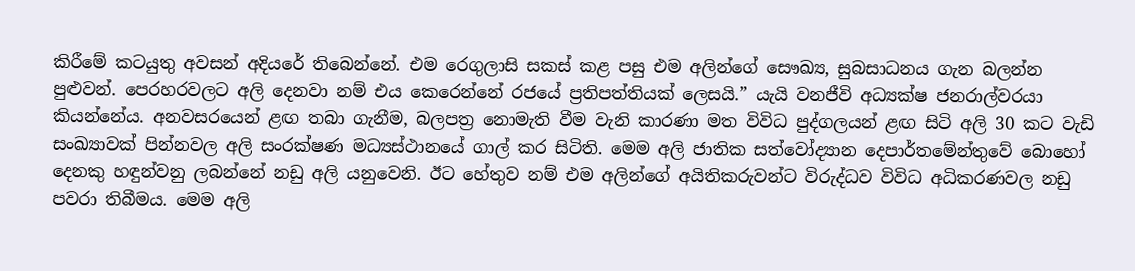කිරීමේ කටයුතු අවසන් අදියරේ තිබෙන්නේ. එම රෙගුලාසි සකස් කළ පසු එම අලින්ගේ සෞඛ්‍ය, සුබසාධනය ගැන බලන්න පුළුවන්. පෙරහරවලට අලි දෙනවා නම් එය කෙරෙන්නේ රජයේ ප්‍රතිපත්තියක් ලෙසයි.” යැයි වනජීවි අධ්‍යක්ෂ ජනරාල්වරයා කියන්නේය. අනවසරයෙන් ළඟ තබා ගැනීම, බලපත්‍ර නොමැති වීම වැනි කාරණා මත විවිධ පුද්ගලයන් ළඟ සිටි අලි 30 කට වැඩි සංඛ්‍යාවක් පින්නවල අලි සංරක්ෂණ මධ්‍යස්ථානයේ ගාල් කර සිටිති. මෙම අලි ජාතික සත්වෝද්‍යාන දෙපාර්තමේන්තුවේ බොහෝ දෙනකු හඳුන්වනු ලබන්නේ නඩු අලි යනුවෙනි. ඊට හේතුව නම් එම අලින්ගේ අයිතිකරුවන්ට විරුද්ධව විවිධ අධිකරණවල නඩු පවරා තිබීමය. මෙම අලි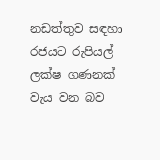නඩත්තුව සඳහා රජයට රුපියල් ලක්ෂ ගණනක් වැය වන බව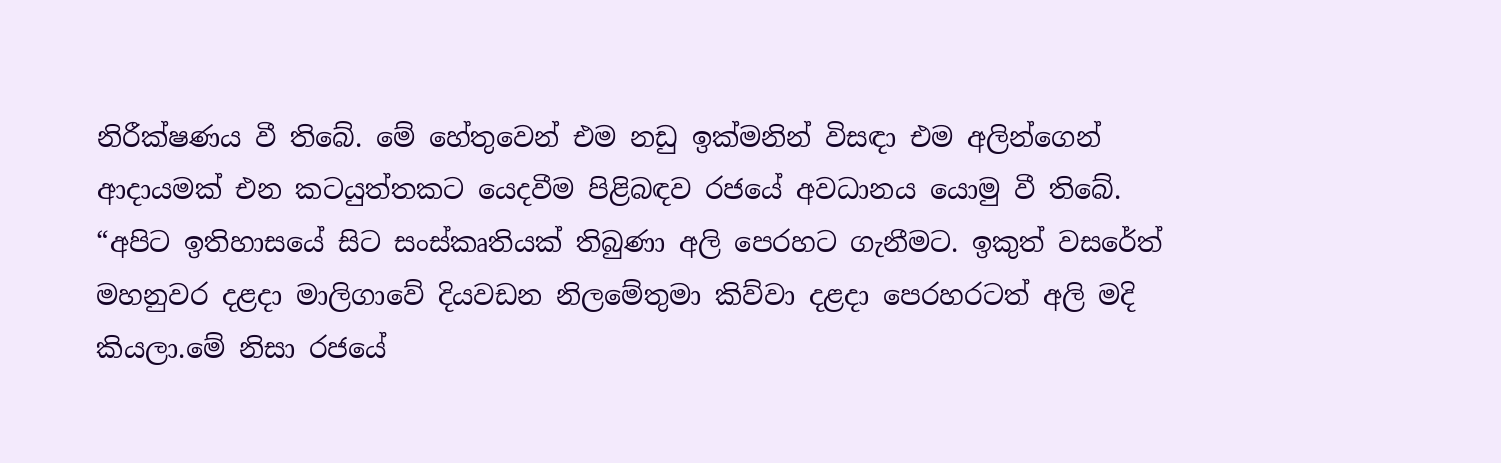නිරීක්ෂණය වී තිබේ. මේ හේතුවෙන් එම නඩු ඉක්මනින් විසඳා එම අලින්ගෙන් ආදායමක් එන කටයුත්තකට යෙදවීම පිළිබඳව රජයේ අවධානය යොමු වී තිබේ. “අපිට ඉතිහාසයේ සිට සංස්කෘතියක් තිබුණා අලි පෙරහට ගැනීමට. ඉකුත් වසරේත් මහනුවර දළදා මාලිගාවේ දියවඩන නිලමේතුමා කිව්වා දළදා පෙරහරටත් අලි මදි කියලා.මේ නිසා රජයේ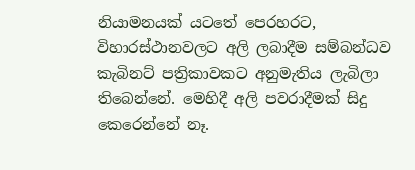නියාමනයක් යටතේ පෙරහරට, විහාරස්ථානවලට අලි ලබාදීම සම්බන්ධව කැබිනට් පත්‍රිකාවකට අනුමැතිය ලැබිලා තිබෙන්නේ. මෙහිදී අලි පවරාදීමක් සිදු කෙරෙන්නේ නෑ.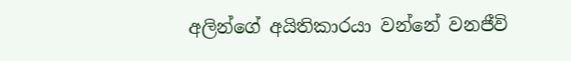අලින්ගේ අයිතිකාරයා වන්නේ වනජීවි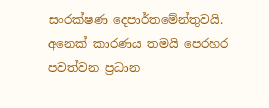සංරක්ෂණ දෙපාර්තමේන්තුවයි. අනෙක් කාරණය තමයි පෙරහර පවත්වන ප්‍රධාන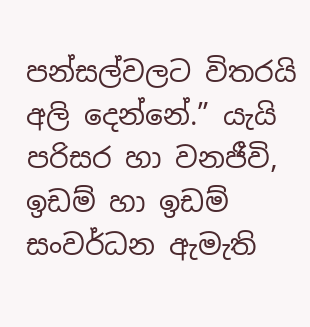පන්සල්වලට විතරයි අලි දෙන්නේ.” යැයි පරිසර හා වනජීවි, ඉඩම් හා ඉඩම් සංවර්ධන ඇමැති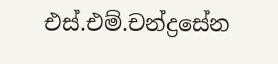එස්.එම්.චන්ද්‍රසේන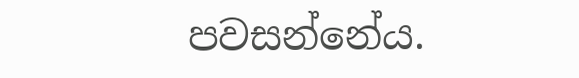පවසන්නේය.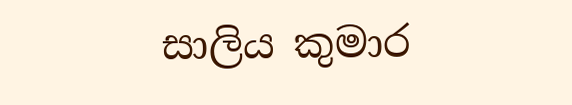සාලිය කුමාර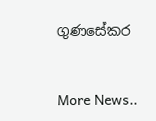ගුණසේකර


More News..